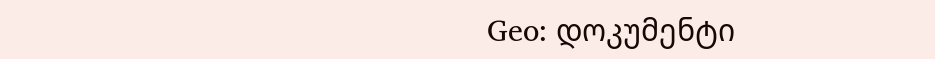Geo: დოკუმენტი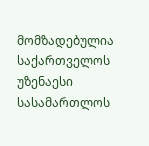მომზადებულია საქართველოს უზენაესი სასამართლოს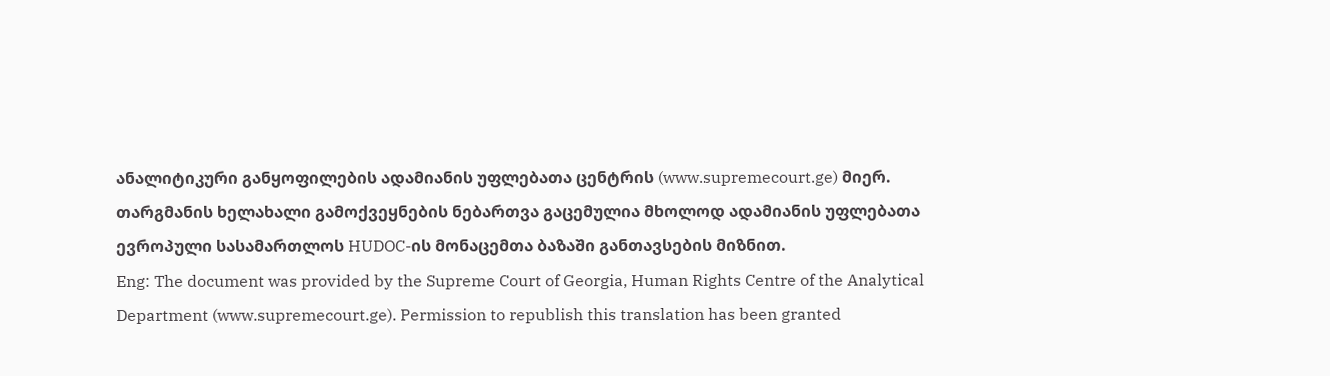ანალიტიკური განყოფილების ადამიანის უფლებათა ცენტრის (www.supremecourt.ge) მიერ. თარგმანის ხელახალი გამოქვეყნების ნებართვა გაცემულია მხოლოდ ადამიანის უფლებათა ევროპული სასამართლოს HUDOC-ის მონაცემთა ბაზაში განთავსების მიზნით.
Eng: The document was provided by the Supreme Court of Georgia, Human Rights Centre of the Analytical Department (www.supremecourt.ge). Permission to republish this translation has been granted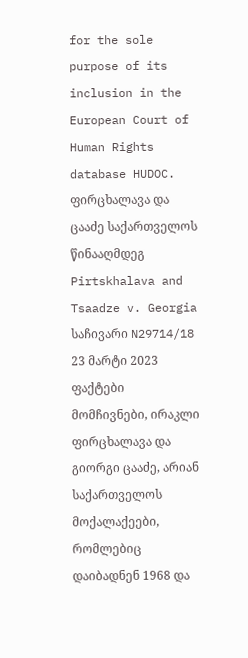for the sole purpose of its inclusion in the European Court of Human Rights database HUDOC.
ფირცხალავა და ცააძე საქართველოს წინააღმდეგ
Pirtskhalava and Tsaadze v. Georgia
საჩივარი N29714/18
23 მარტი 2023
ფაქტები
მომჩივნები, ირაკლი ფირცხალავა და გიორგი ცააძე, არიან საქართველოს მოქალაქეები, რომლებიც დაიბადნენ 1968 და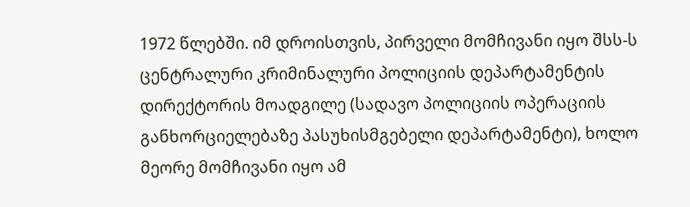1972 წლებში. იმ დროისთვის, პირველი მომჩივანი იყო შსს-ს ცენტრალური კრიმინალური პოლიციის დეპარტამენტის დირექტორის მოადგილე (სადავო პოლიციის ოპერაციის განხორციელებაზე პასუხისმგებელი დეპარტამენტი), ხოლო მეორე მომჩივანი იყო ამ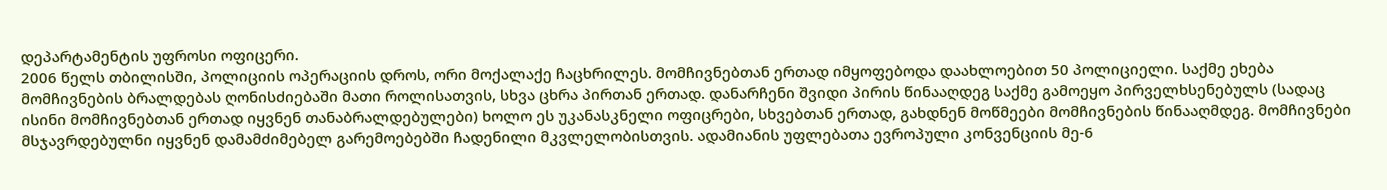დეპარტამენტის უფროსი ოფიცერი.
2006 წელს თბილისში, პოლიციის ოპერაციის დროს, ორი მოქალაქე ჩაცხრილეს. მომჩივნებთან ერთად იმყოფებოდა დაახლოებით 50 პოლიციელი. საქმე ეხება მომჩივნების ბრალდებას ღონისძიებაში მათი როლისათვის, სხვა ცხრა პირთან ერთად. დანარჩენი შვიდი პირის წინააღდეგ საქმე გამოეყო პირველხსენებულს (სადაც ისინი მომჩივნებთან ერთად იყვნენ თანაბრალდებულები) ხოლო ეს უკანასკნელი ოფიცრები, სხვებთან ერთად, გახდნენ მოწმეები მომჩივნების წინააღმდეგ. მომჩივნები მსჯავრდებულნი იყვნენ დამამძიმებელ გარემოებებში ჩადენილი მკვლელობისთვის. ადამიანის უფლებათა ევროპული კონვენციის მე-6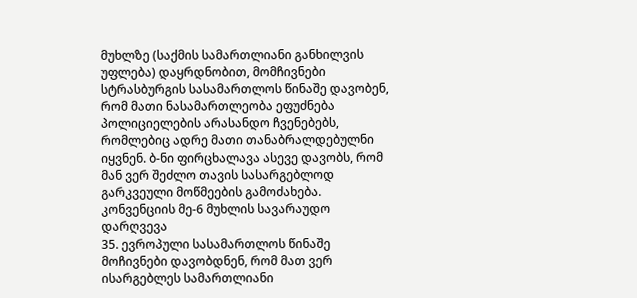მუხლზე (საქმის სამართლიანი განხილვის უფლება) დაყრდნობით, მომჩივნები სტრასბურგის სასამართლოს წინაშე დავობენ, რომ მათი ნასამართლეობა ეფუძნება პოლიციელების არასანდო ჩვენებებს, რომლებიც ადრე მათი თანაბრალდებულნი იყვნენ. ბ-ნი ფირცხალავა ასევე დავობს, რომ მან ვერ შეძლო თავის სასარგებლოდ გარკვეული მოწმეების გამოძახება.
კონვენციის მე-6 მუხლის სავარაუდო დარღვევა
35. ევროპული სასამართლოს წინაშე მოჩივნები დავობდნენ, რომ მათ ვერ ისარგებლეს სამართლიანი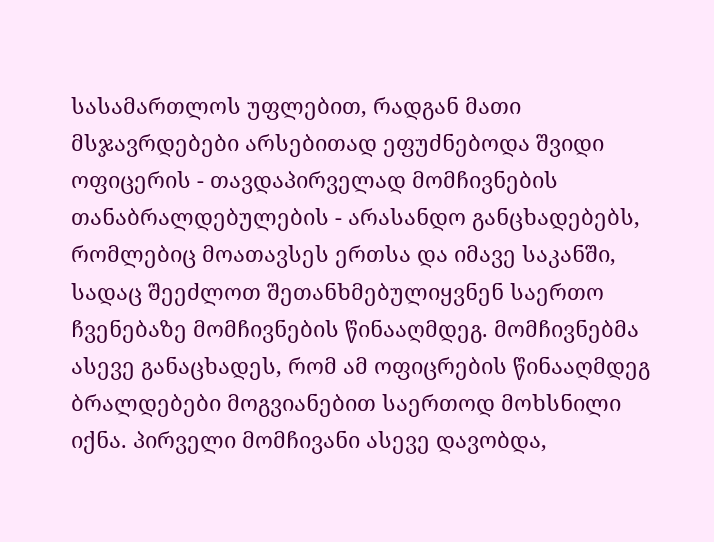სასამართლოს უფლებით, რადგან მათი მსჯავრდებები არსებითად ეფუძნებოდა შვიდი ოფიცერის - თავდაპირველად მომჩივნების თანაბრალდებულების - არასანდო განცხადებებს, რომლებიც მოათავსეს ერთსა და იმავე საკანში, სადაც შეეძლოთ შეთანხმებულიყვნენ საერთო ჩვენებაზე მომჩივნების წინააღმდეგ. მომჩივნებმა ასევე განაცხადეს, რომ ამ ოფიცრების წინააღმდეგ ბრალდებები მოგვიანებით საერთოდ მოხსნილი იქნა. პირველი მომჩივანი ასევე დავობდა,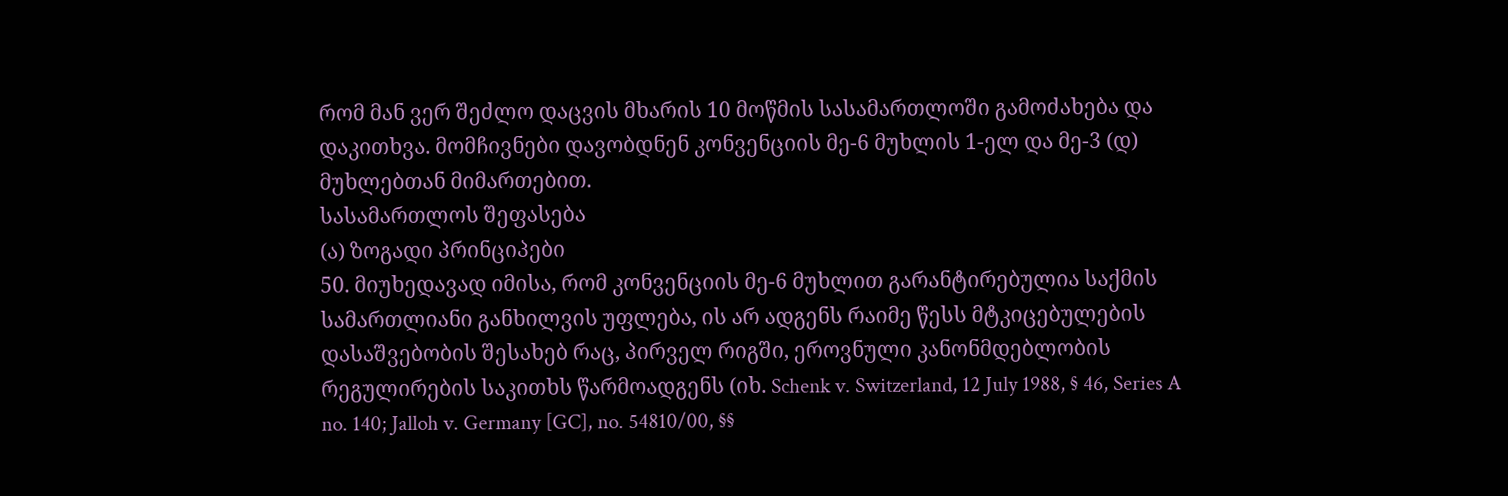რომ მან ვერ შეძლო დაცვის მხარის 10 მოწმის სასამართლოში გამოძახება და დაკითხვა. მომჩივნები დავობდნენ კონვენციის მე-6 მუხლის 1-ელ და მე-3 (დ) მუხლებთან მიმართებით.
სასამართლოს შეფასება
(ა) ზოგადი პრინციპები
50. მიუხედავად იმისა, რომ კონვენციის მე-6 მუხლით გარანტირებულია საქმის სამართლიანი განხილვის უფლება, ის არ ადგენს რაიმე წესს მტკიცებულების დასაშვებობის შესახებ რაც, პირველ რიგში, ეროვნული კანონმდებლობის რეგულირების საკითხს წარმოადგენს (იხ. Schenk v. Switzerland, 12 July 1988, § 46, Series A no. 140; Jalloh v. Germany [GC], no. 54810/00, §§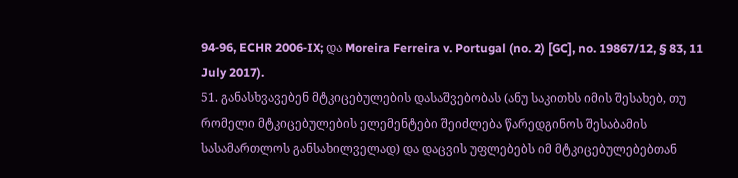94‑96, ECHR 2006‑IX; და Moreira Ferreira v. Portugal (no. 2) [GC], no. 19867/12, § 83, 11 July 2017).
51. განასხვავებენ მტკიცებულების დასაშვებობას (ანუ საკითხს იმის შესახებ, თუ რომელი მტკიცებულების ელემენტები შეიძლება წარედგინოს შესაბამის სასამართლოს განსახილველად) და დაცვის უფლებებს იმ მტკიცებულებებთან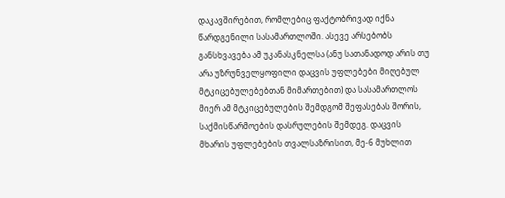დაკავშირებით, რომლებიც ფაქტობრივად იქნა წარდგენილი სასამართლოში. ასევე არსებობს განსხვავება ამ უკანასკნელსა (ანუ სათანადოდ არის თუ არა უზრუნველყოფილი დაცვის უფლებები მიღებულ მტკიცებულებებთან მიმართებით) და სასამართლოს მიერ ამ მტკიცებულების შემდგომ შეფასებას შორის, საქმისწარმოების დასრულების შემდეგ. დაცვის მხარის უფლებების თვალსაზრისით, მე-6 მუხლით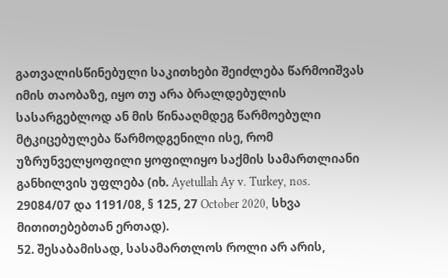გათვალისწინებული საკითხები შეიძლება წარმოიშვას იმის თაობაზე, იყო თუ არა ბრალდებულის სასარგებლოდ ან მის წინააღმდეგ წარმოებული მტკიცებულება წარმოდგენილი ისე, რომ უზრუნველყოფილი ყოფილიყო საქმის სამართლიანი განხილვის უფლება (იხ. Ayetullah Ay v. Turkey, nos. 29084/07 და 1191/08, § 125, 27 October 2020, სხვა მითითებებთან ერთად).
52. შესაბამისად, სასამართლოს როლი არ არის,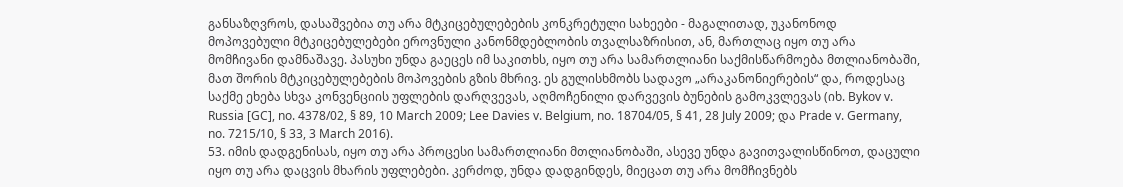განსაზღვროს, დასაშვებია თუ არა მტკიცებულებების კონკრეტული სახეები - მაგალითად, უკანონოდ მოპოვებული მტკიცებულებები ეროვნული კანონმდებლობის თვალსაზრისით, ან, მართლაც იყო თუ არა მომჩივანი დამნაშავე. პასუხი უნდა გაეცეს იმ საკითხს, იყო თუ არა სამართლიანი საქმისწარმოება მთლიანობაში, მათ შორის მტკიცებულებების მოპოვების გზის მხრივ. ეს გულისხმობს სადავო „არაკანონიერების“ და, როდესაც საქმე ეხება სხვა კონვენციის უფლების დარღვევას, აღმოჩენილი დარვევის ბუნების გამოკვლევას (იხ. Bykov v. Russia [GC], no. 4378/02, § 89, 10 March 2009; Lee Davies v. Belgium, no. 18704/05, § 41, 28 July 2009; და Prade v. Germany, no. 7215/10, § 33, 3 March 2016).
53. იმის დადგენისას, იყო თუ არა პროცესი სამართლიანი მთლიანობაში, ასევე უნდა გავითვალისწინოთ, დაცული იყო თუ არა დაცვის მხარის უფლებები. კერძოდ, უნდა დადგინდეს, მიეცათ თუ არა მომჩივნებს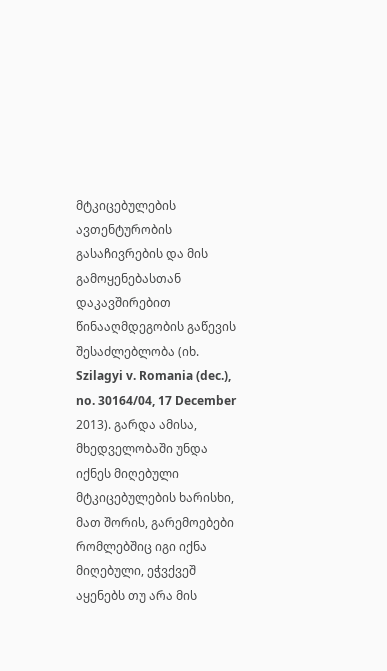მტკიცებულების ავთენტურობის გასაჩივრების და მის გამოყენებასთან დაკავშირებით წინააღმდეგობის გაწევის შესაძლებლობა (იხ. Szilagyi v. Romania (dec.), no. 30164/04, 17 December 2013). გარდა ამისა, მხედველობაში უნდა იქნეს მიღებული მტკიცებულების ხარისხი, მათ შორის, გარემოებები რომლებშიც იგი იქნა მიღებული, ეჭვქვეშ აყენებს თუ არა მის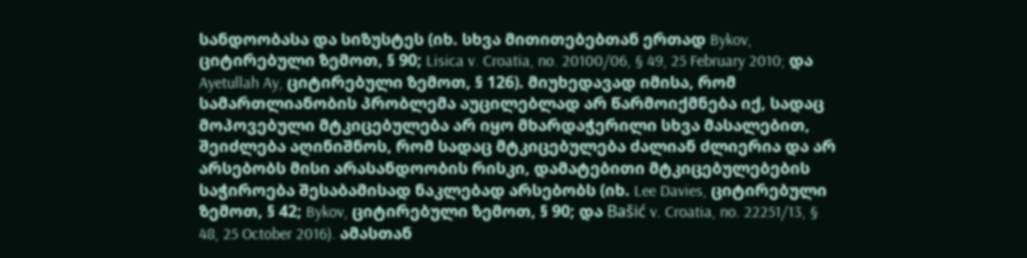სანდოობასა და სიზუსტეს (იხ. სხვა მითითებებთან ერთად Bykov, ციტირებული ზემოთ, § 90; Lisica v. Croatia, no. 20100/06, § 49, 25 February 2010; და Ayetullah Ay, ციტირებული ზემოთ, § 126). მიუხედავად იმისა, რომ სამართლიანობის პრობლემა აუცილებლად არ წარმოიქმნება იქ, სადაც მოპოვებული მტკიცებულება არ იყო მხარდაჭერილი სხვა მასალებით, შეიძლება აღინიშნოს, რომ სადაც მტკიცებულება ძალიან ძლიერია და არ არსებობს მისი არასანდოობის რისკი, დამატებითი მტკიცებულებების საჭიროება შესაბამისად ნაკლებად არსებობს (იხ. Lee Davies, ციტირებული ზემოთ, § 42; Bykov, ციტირებული ზემოთ, § 90; და Bašić v. Croatia, no. 22251/13, § 48, 25 October 2016). ამასთან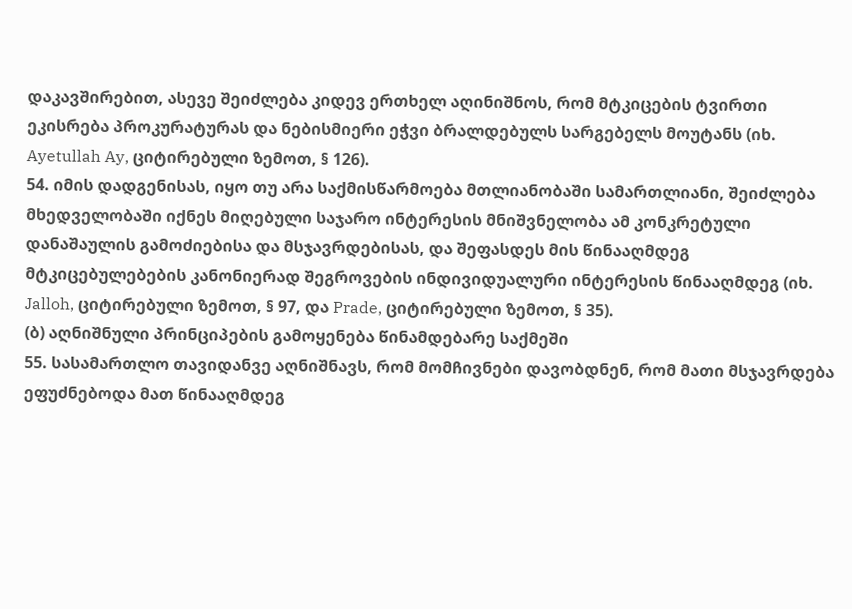დაკავშირებით, ასევე შეიძლება კიდევ ერთხელ აღინიშნოს, რომ მტკიცების ტვირთი ეკისრება პროკურატურას და ნებისმიერი ეჭვი ბრალდებულს სარგებელს მოუტანს (იხ. Ayetullah Ay, ციტირებული ზემოთ, § 126).
54. იმის დადგენისას, იყო თუ არა საქმისწარმოება მთლიანობაში სამართლიანი, შეიძლება მხედველობაში იქნეს მიღებული საჯარო ინტერესის მნიშვნელობა ამ კონკრეტული დანაშაულის გამოძიებისა და მსჯავრდებისას, და შეფასდეს მის წინააღმდეგ მტკიცებულებების კანონიერად შეგროვების ინდივიდუალური ინტერესის წინააღმდეგ (იხ. Jalloh, ციტირებული ზემოთ, § 97, და Prade, ციტირებული ზემოთ, § 35).
(ბ) აღნიშნული პრინციპების გამოყენება წინამდებარე საქმეში
55. სასამართლო თავიდანვე აღნიშნავს, რომ მომჩივნები დავობდნენ, რომ მათი მსჯავრდება ეფუძნებოდა მათ წინააღმდეგ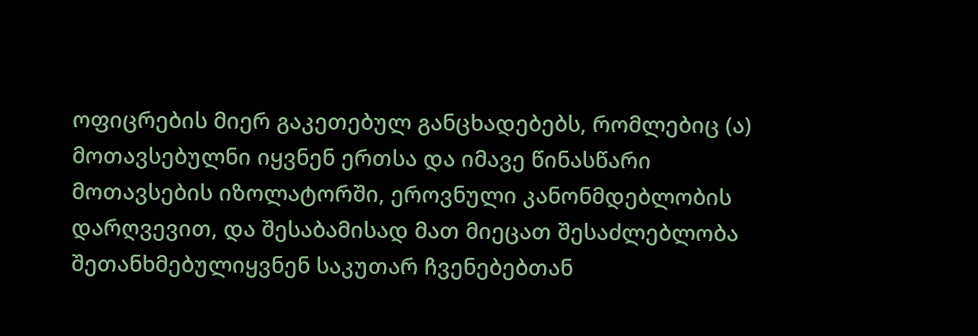ოფიცრების მიერ გაკეთებულ განცხადებებს, რომლებიც (ა) მოთავსებულნი იყვნენ ერთსა და იმავე წინასწარი მოთავსების იზოლატორში, ეროვნული კანონმდებლობის დარღვევით, და შესაბამისად მათ მიეცათ შესაძლებლობა შეთანხმებულიყვნენ საკუთარ ჩვენებებთან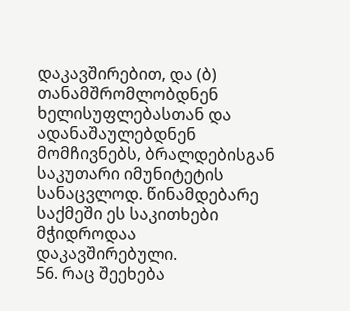დაკავშირებით, და (ბ) თანამშრომლობდნენ ხელისუფლებასთან და ადანაშაულებდნენ მომჩივნებს, ბრალდებისგან საკუთარი იმუნიტეტის სანაცვლოდ. წინამდებარე საქმეში ეს საკითხები მჭიდროდაა დაკავშირებული.
56. რაც შეეხება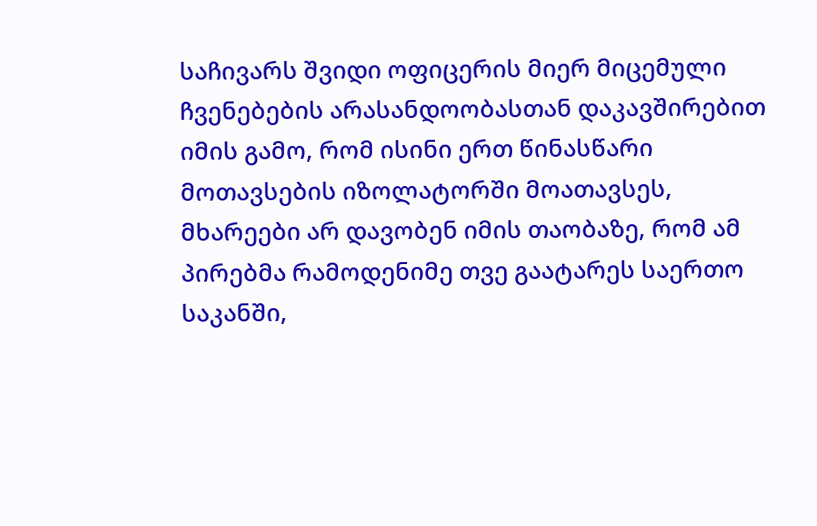საჩივარს შვიდი ოფიცერის მიერ მიცემული ჩვენებების არასანდოობასთან დაკავშირებით იმის გამო, რომ ისინი ერთ წინასწარი მოთავსების იზოლატორში მოათავსეს, მხარეები არ დავობენ იმის თაობაზე, რომ ამ პირებმა რამოდენიმე თვე გაატარეს საერთო საკანში,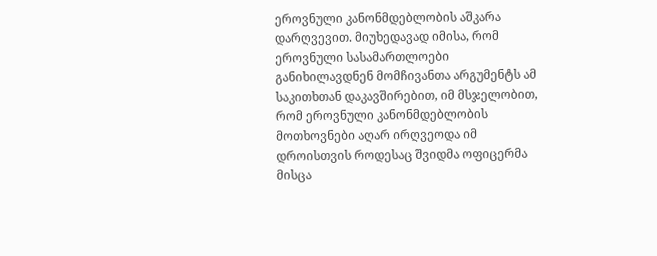ეროვნული კანონმდებლობის აშკარა დარღვევით. მიუხედავად იმისა, რომ ეროვნული სასამართლოები განიხილავდნენ მომჩივანთა არგუმენტს ამ საკითხთან დაკავშირებით, იმ მსჯელობით, რომ ეროვნული კანონმდებლობის მოთხოვნები აღარ ირღვეოდა იმ დროისთვის როდესაც შვიდმა ოფიცერმა მისცა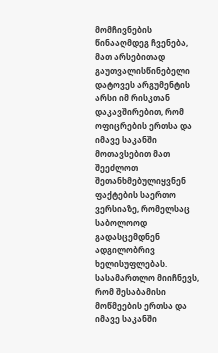მომჩივნების წინააღმდეგ ჩვენება, მათ არსებითად გაუთვალისწინებელი დატოვეს არგუმენტის არსი იმ რისკთან დაკავშირებით, რომ ოფიცრების ერთსა და იმავე საკანში მოთავსებით მათ შეეძლოთ შეთანხმებულიყვნენ ფაქტების საერთო ვერსიაზე, რომელსაც საბოლოოდ გადასცემდნენ ადგილობრივ ხელისუფლებას. სასამართლო მიიჩნევს, რომ შესაბამისი მოწმეების ერთსა და იმავე საკანში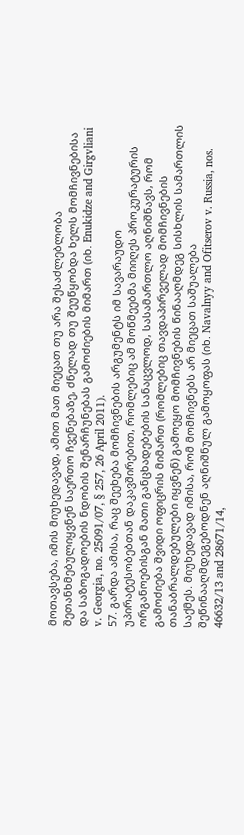მოთავსება, იმის მიუხედავად, ამით მათ მიეცათ თუ არა შესაძლებლობა შეთანხმებულიყვნენ საერთო ჩვენებაზე, ძნელად თუ შეუწყობდა ხელს მომჩივნებისა და საზოგადოების ნდობის შენარჩუნებას გამოძიების მიმართ (იხ. Enukidze and Girgvliani v. Georgia, no. 25091/07, § 257, 26 April 2011).
57. გარდა ამისა, რაც შეეხება მომჩივნების არგუმენტს იმ სავარაუდო უპირატესობებთან დაკავშირებით, რომლებიც ამ მოწმეებმა მიიღეს პროკურატურის ორგანოებისგან მათი განცხადებების სანაცვლოდ, სასამართლო აღნიშნავს, რომ გამოძიება შვიდი ოფიცრის მიმართ (რომლებიც თავდაპირველად მომჩივნების თანაბრალდებულები იყვნენ) გამოეყო მომჩივნების წინააღმდეგ სისხლის სამართლის საქმეს. მიუხედავად იმისა, რომ მომჩივნებს არ მიეცათ საშუალება შეწინააღმდეგებოდნენ აღნიშნულ გამოყოფას (იხ. Navalnyy and Ofitserov v. Russia, nos. 46632/13 and 28671/14,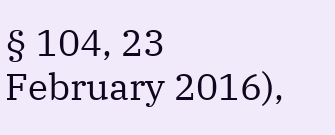§ 104, 23 February 2016),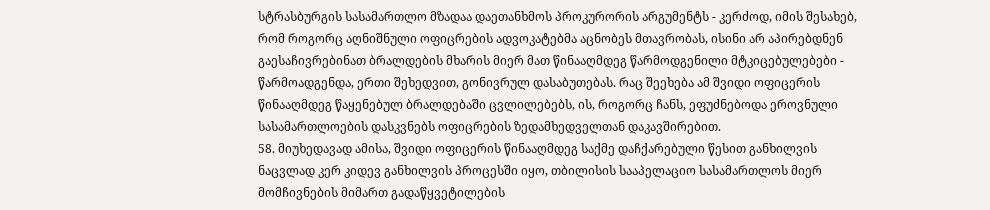სტრასბურგის სასამართლო მზადაა დაეთანხმოს პროკურორის არგუმენტს - კერძოდ, იმის შესახებ, რომ როგორც აღნიშნული ოფიცრების ადვოკატებმა აცნობეს მთავრობას, ისინი არ აპირებდნენ გაესაჩივრებინათ ბრალდების მხარის მიერ მათ წინააღმდეგ წარმოდგენილი მტკიცებულებები - წარმოადგენდა, ერთი შეხედვით, გონივრულ დასაბუთებას. რაც შეეხება ამ შვიდი ოფიცერის წინააღმდეგ წაყენებულ ბრალდებაში ცვლილებებს, ის, როგორც ჩანს, ეფუძნებოდა ეროვნული სასამართლოების დასკვნებს ოფიცრების ზედამხედველთან დაკავშირებით.
58. მიუხედავად ამისა, შვიდი ოფიცერის წინააღმდეგ საქმე დაჩქარებული წესით განხილვის ნაცვლად კერ კიდევ განხილვის პროცესში იყო, თბილისის სააპელაციო სასამართლოს მიერ მომჩივნების მიმართ გადაწყვეტილების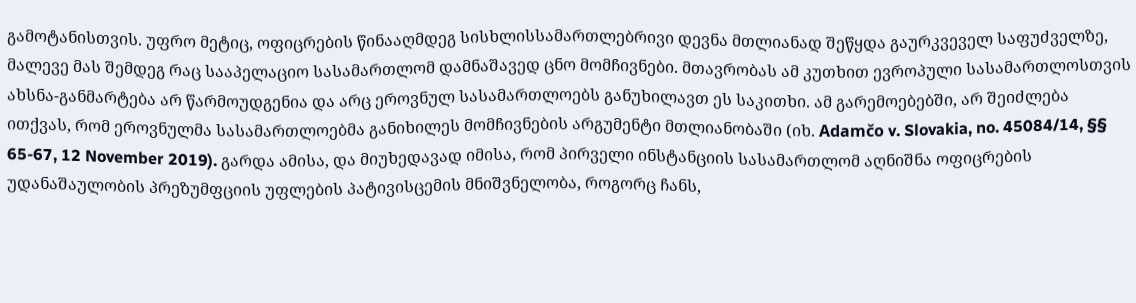გამოტანისთვის. უფრო მეტიც, ოფიცრების წინააღმდეგ სისხლისსამართლებრივი დევნა მთლიანად შეწყდა გაურკვეველ საფუძველზე, მალევე მას შემდეგ რაც სააპელაციო სასამართლომ დამნაშავედ ცნო მომჩივნები. მთავრობას ამ კუთხით ევროპული სასამართლოსთვის ახსნა-განმარტება არ წარმოუდგენია და არც ეროვნულ სასამართლოებს განუხილავთ ეს საკითხი. ამ გარემოებებში, არ შეიძლება ითქვას, რომ ეროვნულმა სასამართლოებმა განიხილეს მომჩივნების არგუმენტი მთლიანობაში (იხ. Adamčo v. Slovakia, no. 45084/14, §§ 65-67, 12 November 2019). გარდა ამისა, და მიუხედავად იმისა, რომ პირველი ინსტანციის სასამართლომ აღნიშნა ოფიცრების უდანაშაულობის პრეზუმფციის უფლების პატივისცემის მნიშვნელობა, როგორც ჩანს,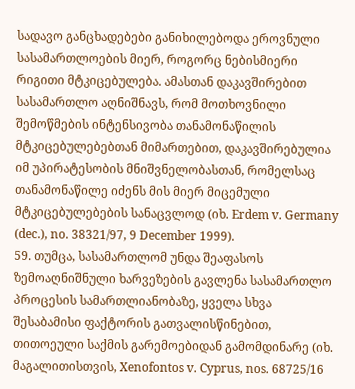სადავო განცხადებები განიხილებოდა ეროვნული სასამართლოების მიერ, როგორც ნებისმიერი რიგითი მტკიცებულება. ამასთან დაკავშირებით სასამართლო აღნიშნავს, რომ მოთხოვნილი შემოწმების ინტენსივობა თანამონაწილის მტკიცებულებებთან მიმართებით, დაკავშირებულია იმ უპირატესობის მნიშვნელობასთან, რომელსაც თანამონაწილე იძენს მის მიერ მიცემული მტკიცებულებების სანაცვლოდ (იხ. Erdem v. Germany (dec.), no. 38321/97, 9 December 1999).
59. თუმცა, სასამართლომ უნდა შეაფასოს ზემოაღნიშნული ხარვეზების გავლენა სასამართლო პროცესის სამართლიანობაზე, ყველა სხვა შესაბამისი ფაქტორის გათვალისწინებით, თითოეული საქმის გარემოებიდან გამომდინარე (იხ. მაგალითისთვის, Xenofontos v. Cyprus, nos. 68725/16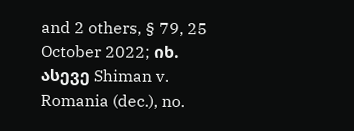and 2 others, § 79, 25 October 2022; იხ. ასევე Shiman v. Romania (dec.), no.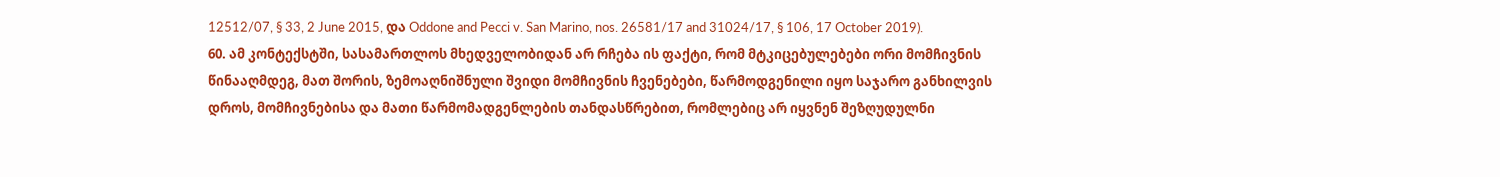12512/07, § 33, 2 June 2015, და Oddone and Pecci v. San Marino, nos. 26581/17 and 31024/17, § 106, 17 October 2019).
60. ამ კონტექსტში, სასამართლოს მხედველობიდან არ რჩება ის ფაქტი, რომ მტკიცებულებები ორი მომჩივნის წინააღმდეგ, მათ შორის, ზემოაღნიშნული შვიდი მომჩივნის ჩვენებები, წარმოდგენილი იყო საჯარო განხილვის დროს, მომჩივნებისა და მათი წარმომადგენლების თანდასწრებით, რომლებიც არ იყვნენ შეზღუდულნი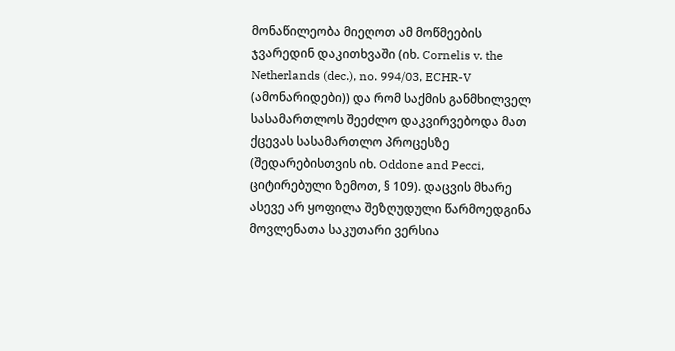მონაწილეობა მიეღოთ ამ მოწმეების ჯვარედინ დაკითხვაში (იხ. Cornelis v. the Netherlands (dec.), no. 994/03, ECHR-V (ამონარიდები)) და რომ საქმის განმხილველ სასამართლოს შეეძლო დაკვირვებოდა მათ ქცევას სასამართლო პროცესზე (შედარებისთვის იხ. Oddone and Pecci, ციტირებული ზემოთ, § 109). დაცვის მხარე ასევე არ ყოფილა შეზღუდული წარმოედგინა მოვლენათა საკუთარი ვერსია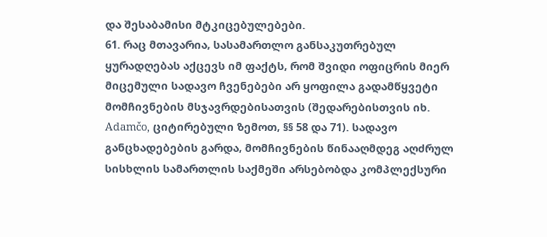და შესაბამისი მტკიცებულებები.
61. რაც მთავარია, სასამართლო განსაკუთრებულ ყურადღებას აქცევს იმ ფაქტს, რომ შვიდი ოფიცრის მიერ მიცემული სადავო ჩვენებები არ ყოფილა გადამწყვეტი მომჩივნების მსჯავრდებისათვის (შედარებისთვის იხ. Adamčo, ციტირებული ზემოთ, §§ 58 და 71). სადავო განცხადებების გარდა, მომჩივნების წინააღმდეგ აღძრულ სისხლის სამართლის საქმეში არსებობდა კომპლექსური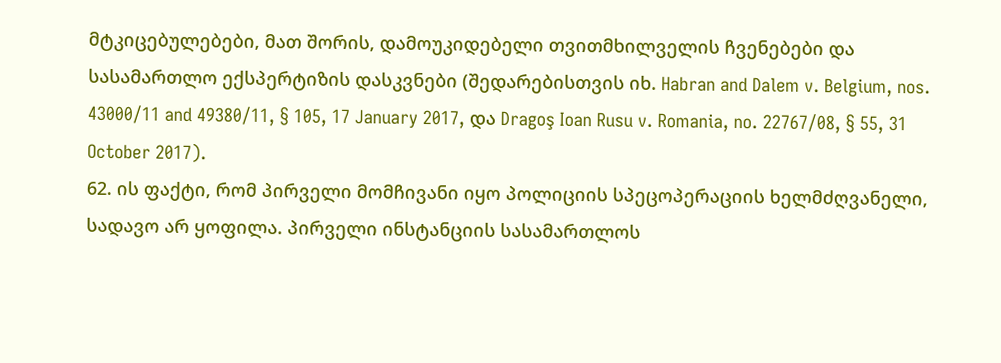მტკიცებულებები, მათ შორის, დამოუკიდებელი თვითმხილველის ჩვენებები და სასამართლო ექსპერტიზის დასკვნები (შედარებისთვის იხ. Habran and Dalem v. Belgium, nos. 43000/11 and 49380/11, § 105, 17 January 2017, და Dragoş Ioan Rusu v. Romania, no. 22767/08, § 55, 31 October 2017).
62. ის ფაქტი, რომ პირველი მომჩივანი იყო პოლიციის სპეცოპერაციის ხელმძღვანელი, სადავო არ ყოფილა. პირველი ინსტანციის სასამართლოს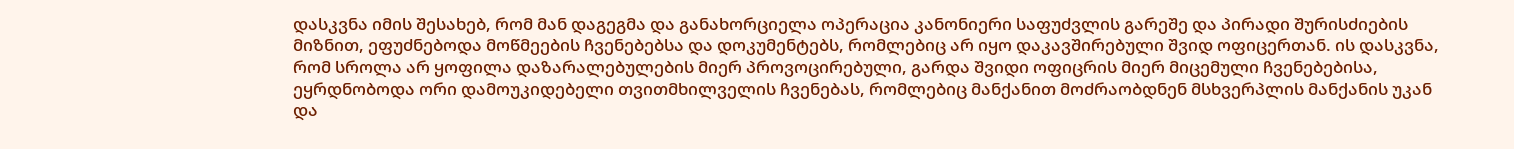დასკვნა იმის შესახებ, რომ მან დაგეგმა და განახორციელა ოპერაცია კანონიერი საფუძვლის გარეშე და პირადი შურისძიების მიზნით, ეფუძნებოდა მოწმეების ჩვენებებსა და დოკუმენტებს, რომლებიც არ იყო დაკავშირებული შვიდ ოფიცერთან. ის დასკვნა, რომ სროლა არ ყოფილა დაზარალებულების მიერ პროვოცირებული, გარდა შვიდი ოფიცრის მიერ მიცემული ჩვენებებისა, ეყრდნობოდა ორი დამოუკიდებელი თვითმხილველის ჩვენებას, რომლებიც მანქანით მოძრაობდნენ მსხვერპლის მანქანის უკან და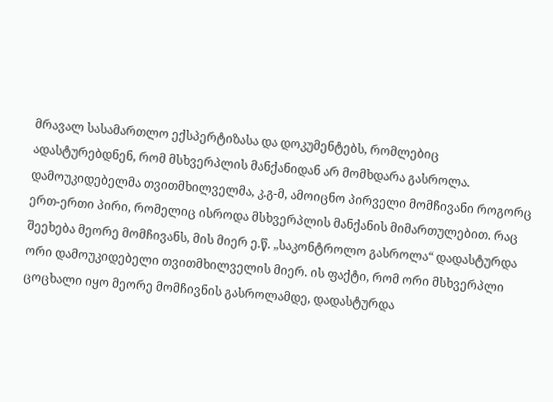მრავალ სასამართლო ექსპერტიზასა და დოკუმენტებს, რომლებიც ადასტურებდნენ, რომ მსხვერპლის მანქანიდან არ მომხდარა გასროლა. დამოუკიდებელმა თვითმხილველმა, კ.გ-მ, ამოიცნო პირველი მომჩივანი როგორც ერთ-ერთი პირი, რომელიც ისროდა მსხვერპლის მანქანის მიმართულებით. რაც შეეხება მეორე მომჩივანს, მის მიერ ე.წ. „საკონტროლო გასროლა“ დადასტურდა ორი დამოუკიდებელი თვითმხილველის მიერ. ის ფაქტი, რომ ორი მსხვერპლი ცოცხალი იყო მეორე მომჩივნის გასროლამდე, დადასტურდა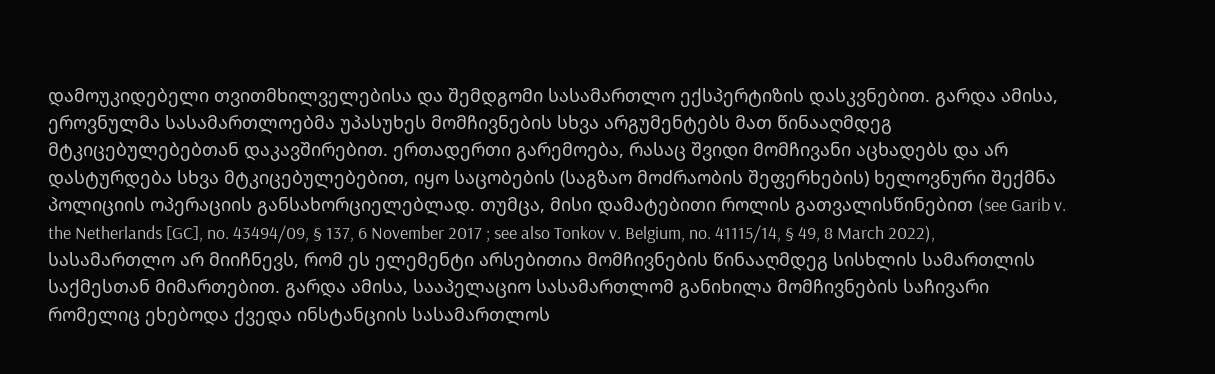დამოუკიდებელი თვითმხილველებისა და შემდგომი სასამართლო ექსპერტიზის დასკვნებით. გარდა ამისა, ეროვნულმა სასამართლოებმა უპასუხეს მომჩივნების სხვა არგუმენტებს მათ წინააღმდეგ მტკიცებულებებთან დაკავშირებით. ერთადერთი გარემოება, რასაც შვიდი მომჩივანი აცხადებს და არ დასტურდება სხვა მტკიცებულებებით, იყო საცობების (საგზაო მოძრაობის შეფერხების) ხელოვნური შექმნა პოლიციის ოპერაციის განსახორციელებლად. თუმცა, მისი დამატებითი როლის გათვალისწინებით (see Garib v. the Netherlands [GC], no. 43494/09, § 137, 6 November 2017 ; see also Tonkov v. Belgium, no. 41115/14, § 49, 8 March 2022), სასამართლო არ მიიჩნევს, რომ ეს ელემენტი არსებითია მომჩივნების წინააღმდეგ სისხლის სამართლის საქმესთან მიმართებით. გარდა ამისა, სააპელაციო სასამართლომ განიხილა მომჩივნების საჩივარი რომელიც ეხებოდა ქვედა ინსტანციის სასამართლოს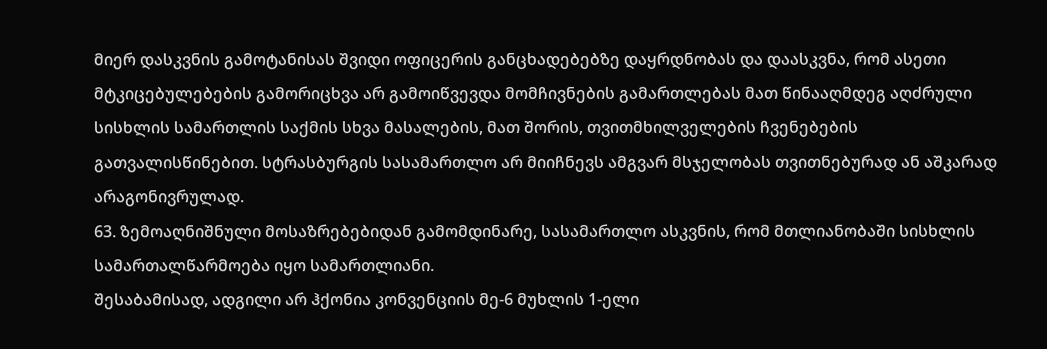მიერ დასკვნის გამოტანისას შვიდი ოფიცერის განცხადებებზე დაყრდნობას და დაასკვნა, რომ ასეთი მტკიცებულებების გამორიცხვა არ გამოიწვევდა მომჩივნების გამართლებას მათ წინააღმდეგ აღძრული სისხლის სამართლის საქმის სხვა მასალების, მათ შორის, თვითმხილველების ჩვენებების გათვალისწინებით. სტრასბურგის სასამართლო არ მიიჩნევს ამგვარ მსჯელობას თვითნებურად ან აშკარად არაგონივრულად.
63. ზემოაღნიშნული მოსაზრებებიდან გამომდინარე, სასამართლო ასკვნის, რომ მთლიანობაში სისხლის სამართალწარმოება იყო სამართლიანი.
შესაბამისად, ადგილი არ ჰქონია კონვენციის მე-6 მუხლის 1-ელი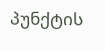პუნქტის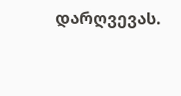დარღვევას.